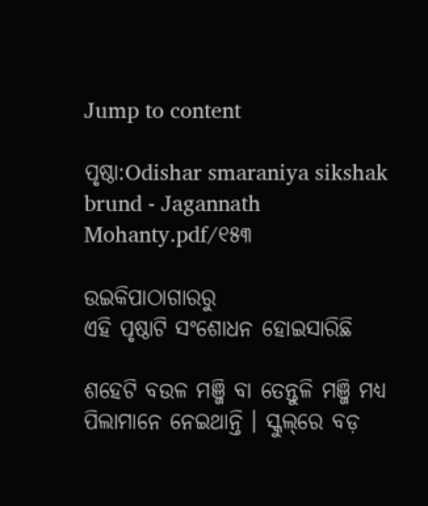Jump to content

ପୃଷ୍ଠା:Odishar smaraniya sikshak brund - Jagannath Mohanty.pdf/୧୫୩

ଉଇକିପାଠାଗାର‌ରୁ
ଏହି ପୃଷ୍ଠାଟି ସଂଶୋଧନ ହୋଇସାରିଛି

ଶହେଟି ବଉଳ ମଞ୍ଜି ବା ତେନ୍ତୁଳି ମଞ୍ଜି ମଧ୍ୟ ପିଲାମାନେ ନେଇଥାନ୍ତି । ସ୍କୁଲ୍‌ରେ ବଡ଼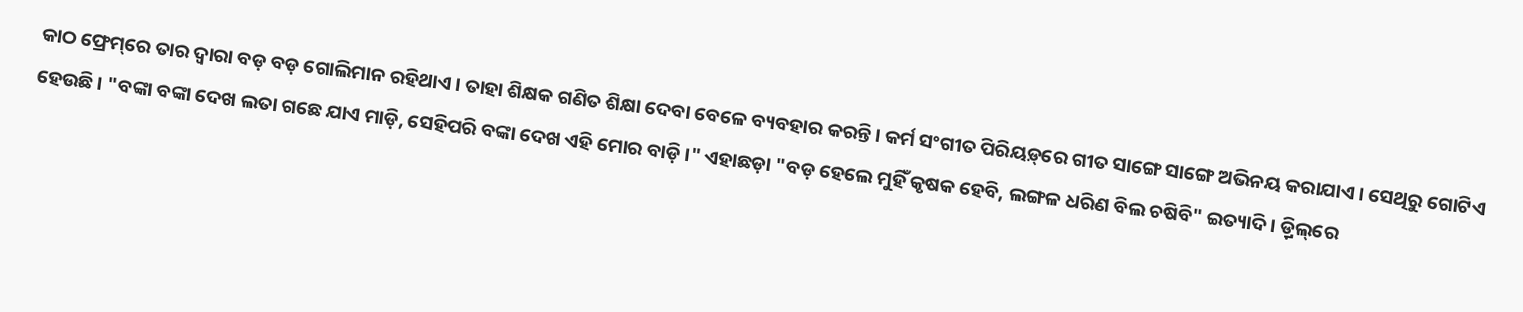କାଠ ଫ୍ରେମ୍‌ରେ ତାର ଦ୍ୱାରା ବଡ଼ ବଡ଼ ଗୋଲିମାନ ରହିଥାଏ । ତାହା ଶିକ୍ଷକ ଗଣିତ ଶିକ୍ଷା ଦେବା ବେଳେ ବ୍ୟବହାର କରନ୍ତି । କର୍ମ ସଂଗୀତ ପିରିୟଡ଼୍‌ରେ ଗୀତ ସାଙ୍ଗେ ସାଙ୍ଗେ ଅଭିନୟ କରାଯାଏ । ସେଥିରୁ ଗୋଟିଏ ହେଉଛି । "ବଙ୍କା ବଙ୍କା ଦେଖ ଲତା ଗଛେ ଯାଏ ମାଡ଼ି, ସେହିପରି ବଙ୍କା ଦେଖ ଏହି ମୋର ବାଡ଼ି ।" ଏହାଛଡ଼ା "ବଡ଼ ହେଲେ ମୁହିଁ କୃଷକ ହେବି, ଲଙ୍ଗଳ ଧରିଣ ବିଲ ଚଷିବି" ଇତ୍ୟାଦି । ଡ଼୍ରିଲ୍‌ରେ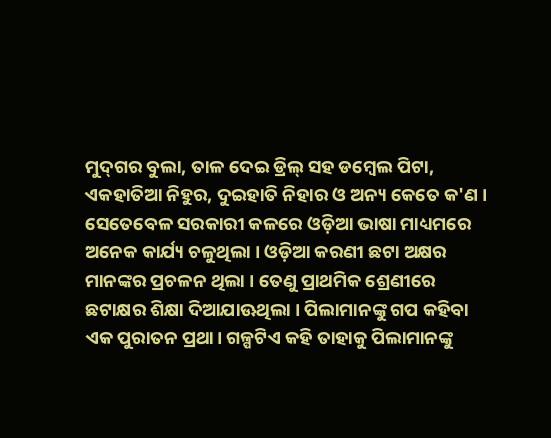ମୁଦ୍‌ଗର ବୁଲା, ତାଳ ଦେଇ ଡ୍ରିଲ୍ ସହ ଡମ୍ବେଲ ପିଟା, ଏକହାତିଆ ନିହୁର, ଦୁଇହାତି ନିହାର ଓ ଅନ୍ୟ କେତେ କ'ଣ । ସେତେବେଳ ସରକାରୀ କଳରେ ଓଡ଼ିଆ ଭାଷା ମାଧ୍ୟମରେ ଅନେକ କାର୍ଯ୍ୟ ଚଳୁଥିଲା । ଓଡ଼ିଆ କରଣୀ ଛଟା ଅକ୍ଷର ମାନଙ୍କର ପ୍ରଚଳନ ଥିଲା । ତେଣୁ ପ୍ରାଥମିକ ଶ୍ରେଣୀରେ ଛଟାକ୍ଷର ଶିକ୍ଷା ଦିଆଯାଊଥିଲା । ପିଲାମାନଙ୍କୁ ଗପ କହିବା ଏକ ପୁରାତନ ପ୍ରଥା। ଗଳ୍ପଟିଏ କହି ତାହାକୁ ପିଲାମାନଙ୍କୁ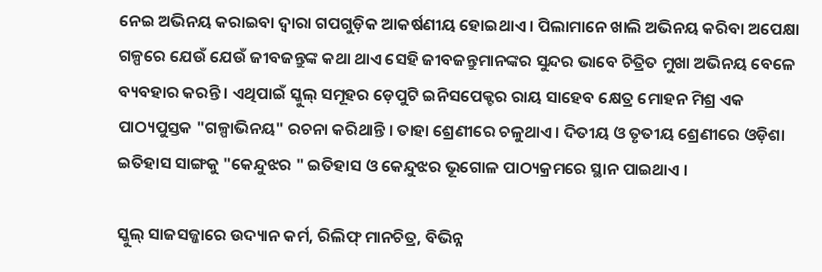ନେଇ ଅଭିନୟ କରାଇବା ଦ୍ୱାରା ଗପଗୁଡ଼ିକ ଆକର୍ଷଣୀୟ ହୋଇଥାଏ । ପିଲାମାନେ ଖାଲି ଅଭିନୟ କରିବା ଅପେକ୍ଷା ଗଳ୍ପରେ ଯେଉଁ ଯେଉଁ ଜୀବଜନ୍ତୁଙ୍କ କଥା ଥାଏ ସେହି ଜୀବଜନ୍ତୁମାନଙ୍କର ସୁନ୍ଦର ଭାବେ ଚିତ୍ରିତ ମୁଖା ଅଭିନୟ ବେଳେ ବ୍ୟବହାର କରନ୍ତି । ଏଥିପାଇଁ ସ୍କୁଲ୍ ସମୂହର ଡ଼େପୁଟି ଇନିସପେକ୍ଟର ରାୟ ସାହେବ କ୍ଷେତ୍ର ମୋହନ ମିଶ୍ର ଏକ ପାଠ୍ୟପୁସ୍ତକ "ଗଳ୍ପାଭିନୟ" ରଚନା କରିଥାନ୍ତି । ତାହା ଶ୍ରେଣୀରେ ଚଳୁଥାଏ । ଦିତୀୟ ଓ ତୃତୀୟ ଶ୍ରେଣୀରେ ଓଡ଼ିଶା ଇତିହାସ ସାଙ୍ଗକୁ "କେନ୍ଦୁଝର " ଇତିହାସ ଓ କେନ୍ଦୁଝର ଭୂଗୋଳ ପାଠ୍ୟକ୍ରମରେ ସ୍ଥାନ ପାଇଥାଏ ।

ସ୍କୁଲ୍ ସାଜସଜ୍ଜାରେ ଉଦ୍ୟାନ କର୍ମ, ରିଲିଫ୍ ମାନଚିତ୍ର, ବିଭିନ୍ନ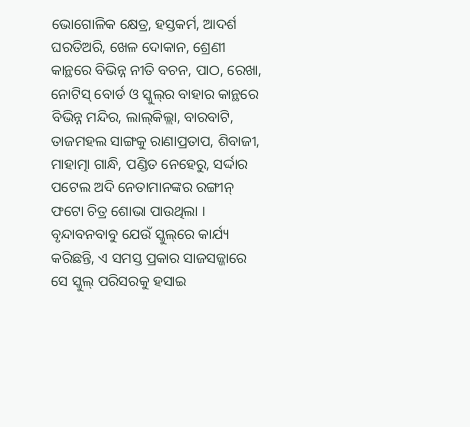ଭୋଗୋଳିକ କ୍ଷେତ୍ର, ହସ୍ତକର୍ମ, ଆଦର୍ଶ ଘରତିଅରି, ଖେଳ ଦୋକାନ, ଶ୍ରେଣୀ କାନ୍ଥରେ ବିଭିନ୍ନ ନୀତି ବଚନ, ପାଠ, ରେଖା, ନୋଟିସ୍ ବୋର୍ଡ ଓ ସ୍କୁଲ୍‌ର ବାହାର କାନ୍ଥରେ ବିଭିନ୍ନ ମନ୍ଦିର, ଲାଲ୍‌କିଲ୍ଲା, ବାରବାଟି, ତାଜମହଲ ସାଙ୍ଗକୁ ରାଣାପ୍ରତାପ, ଶିବାଜୀ, ମାହାତ୍ମା ଗାନ୍ଧି, ପଣ୍ଡିତ ନେହେରୁ, ସର୍ଦ୍ଦାର ପଟେଲ ଅଦି ନେତାମାନଙ୍କର ରଙ୍ଗୀନ୍ ଫଟୋ ଚିତ୍ର ଶୋଭା ପାଉଥିଲା । ବୃନ୍ଦାବନବାବୁ ଯେଉଁ ସ୍କୁଲ୍‌ରେ କାର୍ଯ୍ୟ କରିଛନ୍ତି, ଏ ସମସ୍ତ ପ୍ରକାର ସାଜସଜ୍ଜାରେ ସେ ସ୍କୁଲ୍ ପରିସରକୁ ହସାଇ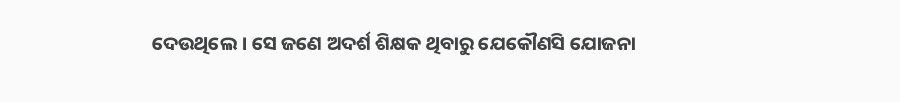ଦେଉଥିଲେ । ସେ ଜଣେ ଅଦର୍ଶ ଶିକ୍ଷକ ଥିବାରୁ ଯେକୌଣସି ଯୋଜନା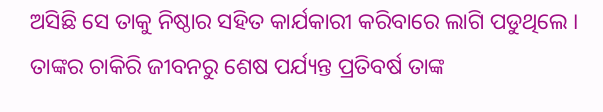ଅସିଛି ସେ ତାକୁ ନିଷ୍ଠାର ସହିତ କାର୍ଯକାରୀ କରିବାରେ ଲାଗି ପଡୁଥିଲେ । ତାଙ୍କର ଚାକିରି ଜୀବନରୁ ଶେଷ ପର୍ଯ୍ୟନ୍ତ ପ୍ରତିବର୍ଷ ତାଙ୍କ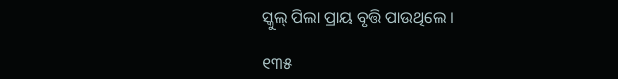ସ୍କୁଲ୍ ପିଲା ପ୍ରାୟ ବୃତ୍ତି ପାଉଥିଲେ ।

୧୩୫